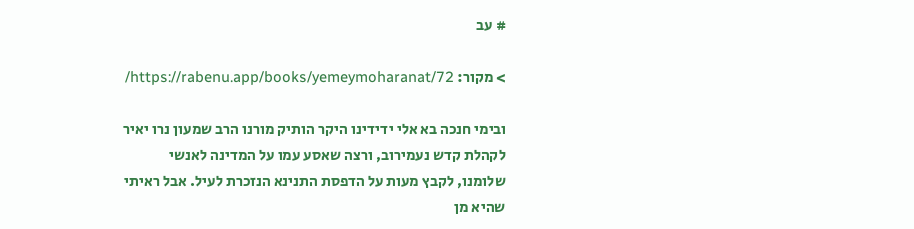# עב

> מקור: https://rabenu.app/books/yemeymoharanat/72/

ובימי חנכה בא אלי ידידינו היקר הותיק מורנו הרב שמעון נרו יאיר לקהלת קדש נעמירוב, ורצה שאסע עמו על המדינה לאנשי שלומנו, לקבץ מעות על הדפסת התנינא הנזכרת לעיל. אבל ראיתי שהיא מן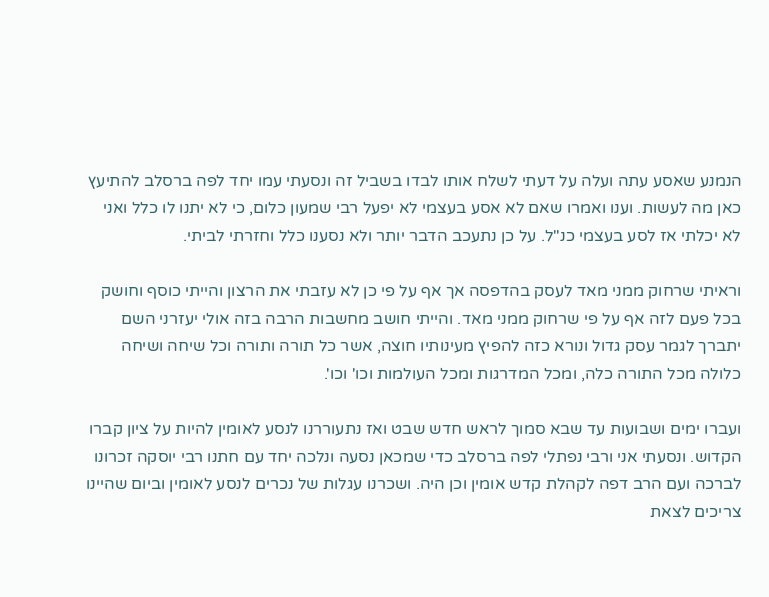הנמנע שאסע עתה ועלה על דעתי לשלח אותו לבדו בשביל זה ונסעתי עמו יחד לפה ברסלב להתיעץ כאן מה לעשות. וענו ואמרו שאם לא אסע בעצמי לא יפעל רבי שמעון כלום, כי לא יתנו לו כלל ואני לא יכלתי אז לסע בעצמי כנ"ל. על כן נתעכב הדבר יותר ולא נסענו כלל וחזרתי לביתי.

וראיתי שרחוק ממני מאד לעסק בהדפסה אך אף על פי כן לא עזבתי את הרצון והייתי כוסף וחושק בכל פעם לזה אף על פי שרחוק ממני מאד. והייתי חושב מחשבות הרבה בזה אולי יעזרני השם יתברך לגמר עסק גדול ונורא כזה להפיץ מעינותיו חוצה, אשר כל תורה ותורה וכל שיחה ושיחה כלולה מכל התורה כלה, ומכל המדרגות ומכל העולמות וכו' וכו'.

ועברו ימים ושבועות עד שבא סמוך לראש חדש שבט ואז נתעוררנו לנסע לאומין להיות על ציון קברו הקדוש. ונסעתי אני ורבי נפתלי לפה ברסלב כדי שמכאן נסעה ונלכה יחד עם חתנו רבי יוסקה זכרונו לברכה ועם הרב דפה לקהלת קדש אומין וכן היה. ושכרנו עגלות של נכרים לנסע לאומין וביום שהיינו צריכים לצאת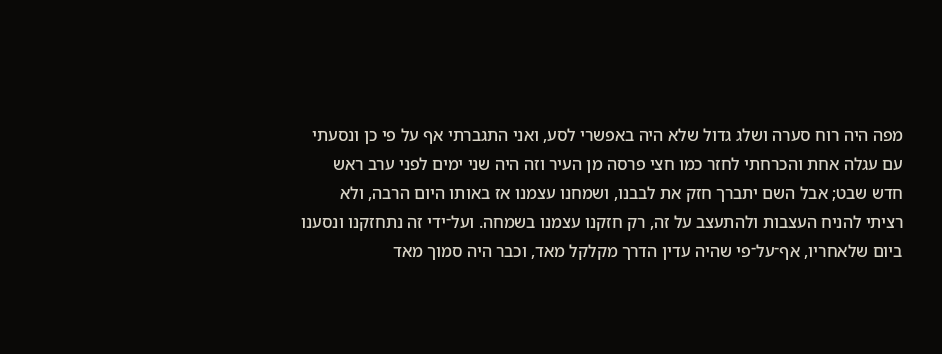מפה היה רוח סערה ושלג גדול שלא היה באפשרי לסע, ואני התגברתי אף על פי כן ונסעתי עם עגלה אחת והכרחתי לחזר כמו חצי פרסה מן העיר וזה היה שני ימים לפני ערב ראש חדש שבט; אבל השם יתברך חזק את לבבנו, ושמחנו עצמנו אז באותו היום הרבה, ולא רציתי להניח העצבות ולהתעצב על זה, רק חזקנו עצמנו בשמחה. ועל־ידי זה נתחזקנו ונסענו ביום שלאחריו, אף־על־פי שהיה עדין הדרך מקלקל מאד, וכבר היה סמוך מאד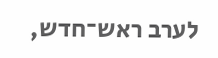לערב ראש־חדש,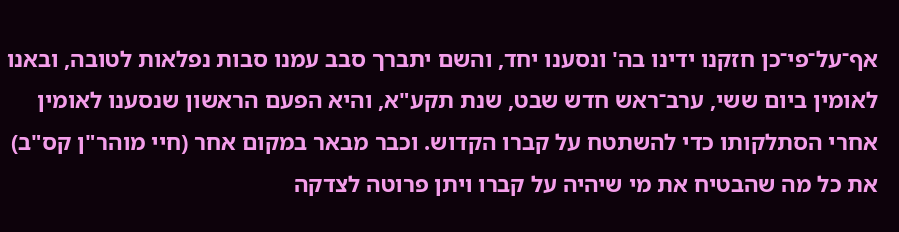אף־על־פי־כן חזקנו ידינו בה' ונסענו יחד, והשם יתברך סבב עמנו סבות נפלאות לטובה, ובאנו לאומין ביום ששי, ערב־ראש חדש שבט, שנת תקע"א, והיא הפעם הראשון שנסענו לאומין אחרי הסתלקותו כדי להשתטח על קברו הקדוש. וכבר מבאר במקום אחר (חיי מוהר"ן קס"ב) את כל מה שהבטיח את מי שיהיה על קברו ויתן פרוטה לצדקה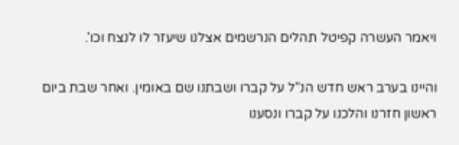ויאמר העשרה קפיטל תהלים הנרשמים אצלנו שיעזר לו לנצח וכו'.

והיינו בערב ראש חדש הנ"ל על קברו ושבתנו שם באומין. ואחר שבת ביום ראשון חזרנו והלכנו על קברו ונסענו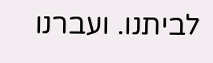לביתנו. ועברנו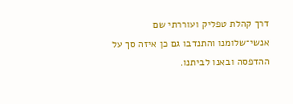דרך קהלת טפליק ועוררתי שם אנשי־שלומנו והתנדבו גם כן איזה סך על ההדפסה ובאנו לביתנו.